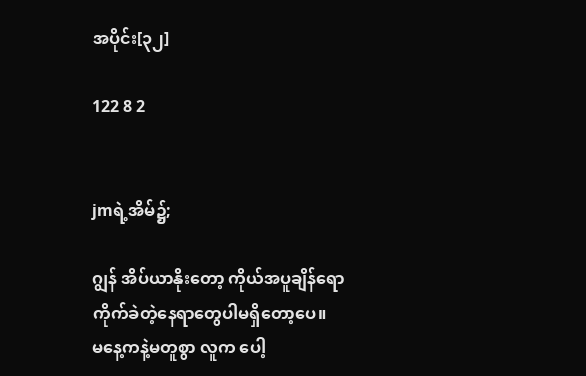အပိုင်း[၃၂]

122 8 2


jmရဲ့အိမ်၌;

ဂျွန် အိပ်ယာနိုးတော့ ကိုယ်အပူချိန်ရော
ကိုက်ခဲတဲ့နေရာတွေပါမရှိတော့ပေ။
မနေ့ကနဲ့မတူစွာ လူက ပေါ့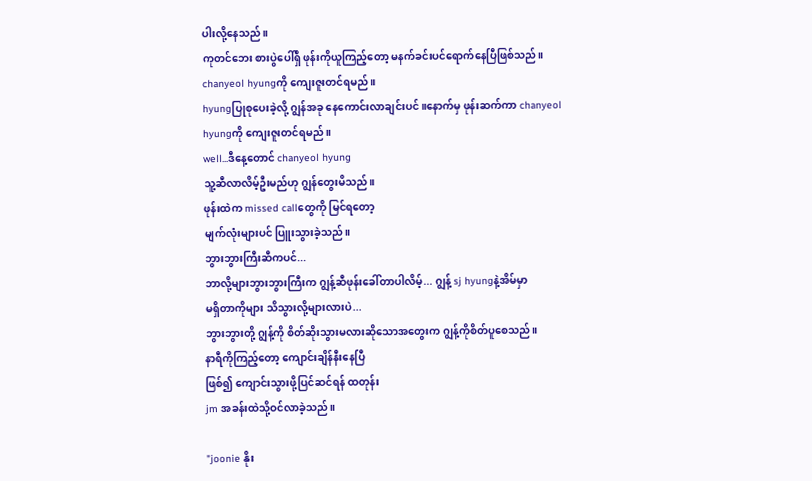ပါးလို့နေသည်။
ကုတင်ဘေး စားပွဲပေါ်ရှိ ဖုန်းကိုယူကြည့်တော့ မနက်ခင်းပင်ရောက်နေပြီဖြစ်သည်။
chanyeol hyungကို ကျေးဇူးတင်ရမည်။
hyungပြုစုပေးခဲ့လို့ ဂျွန်အခု နေကောင်းလာချင်းပင်။နောက်မှ ဖုန်းဆက်ကာ chanyeol
hyungကို ကျေးဇူးတင်ရမည်။
well...ဒီနေ့တောင် chanyeol hyung
သူ့ဆီလာလိမ့်ဦးမည်ဟု ဂျွန်တွေးမိသည်။
ဖုန်းထဲက missed callတွေကို မြင်ရတော့
မျက်လုံးများပင် ပြူးသွားခဲ့သည်။
ဘွားဘွားကြီးဆီကပင်...
ဘာလို့များဘွားဘွားကြီးက ဂျွန့်ဆီဖုန်းခေါ်တာပါလိမ့်... ဂျွန့် sj hyungနဲ့အိမ်မှာ
မရှိတာကိုများ သိသွားလို့များလားပဲ...
ဘွားဘွားတို့ ဂျွန့်ကို စိတ်ဆိုးသွားမလားဆိုသောအတွေးက ဂျွန့်ကိုစိတ်ပူစေသည်။
နာရီကိုကြည့်တော့ ကျောင်းချိန်နီးနေပြီ
ဖြစ်၍ ကျောင်းသွားဖို့ပြင်ဆင်ရန် ထတုန်း
jm အခန်းထဲသို့ဝင်လာခဲ့သည်။

"joonie နိုး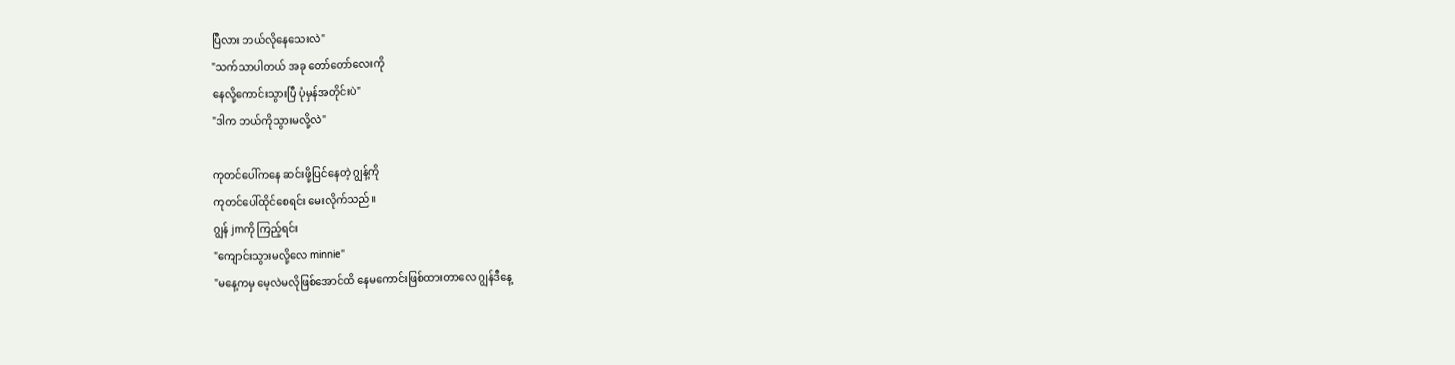ပြီလား ဘယ်လိုနေသေးလဲ"
"သက်သာပါတယ် အခု တော်တော်လေးကို
နေလို့ကောင်းသွားပြီ ပုံမှန်အတိုင်းပဲ"
"ဒါက ဘယ်ကိုသွားမလို့လဲ"

ကုတင်ပေါ်ကနေ ဆင်းဖို့ပြင်နေတဲ့ ဂျွန့်ကို
ကုတင်ပေါ်ထိုင်စေရင်း မေးလိုက်သည်။
ဂျွန် jmကို ကြည့်ရင်း
"ကျောင်းသွားမလို့လေ minnie"
"မနေ့ကမှ မေ့လဲမလိုဖြစ်အောင်ထိ နေမကောင်းဖြစ်ထားတာလေ ဂျွန်ဒီနေ့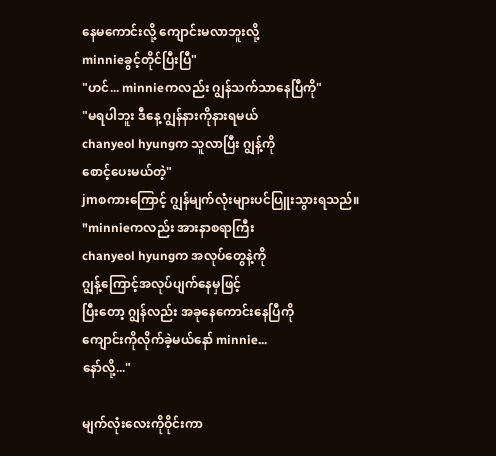နေမကောင်းလို့ ကျောင်းမလာဘူးလို့
minnieခွင့်တိုင်ပြီးပြီ"
"ဟင်... minnieကလည်း ဂျွန်သက်သာနေပြီကို"
"မရပါဘူး ဒီနေ့ ဂျွန်နားကိုနားရမယ်
chanyeol hyungက သူလာပြီး ဂျွန့်ကို
စောင့်ပေးမယ်တဲ့"
jmစကားကြောင့် ဂျွန်မျက်လုံးများပင်ပြူးသွားရသည်။
"minnieကလည်း အားနာစရာကြီး
chanyeol hyungက အလုပ်တွေနဲ့ကို
ဂျွန့်ကြောင့်အလုပ်ပျက်နေမှဖြင့်
ပြီးတော့ ဂျွန်လည်း အခုနေကောင်းနေပြီကို
ကျောင်းကိုလိုက်ခဲ့မယ်နော် minnie...
နော်လို့..."

မျက်လုံးလေးကိုဝိုင်းကာ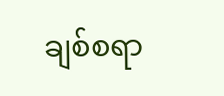ချစ်စရာ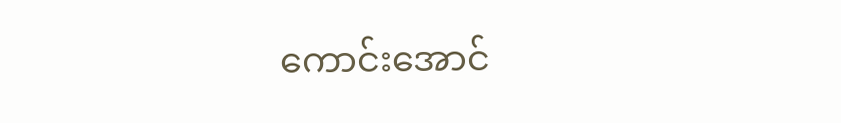ကောင်းအောင်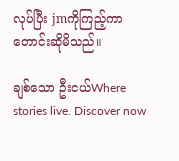လုပ်ပြီး jmကိုကြည့်ကာ တောင်းဆိုမိသည်။

ချစ်သော ဦးငယ်Where stories live. Discover now